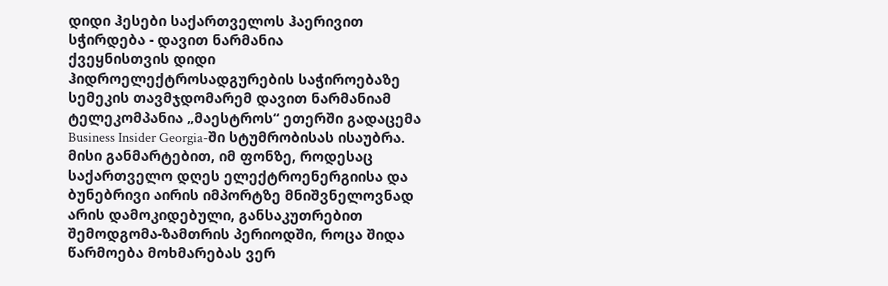დიდი ჰესები საქართველოს ჰაერივით სჭირდება - დავით ნარმანია
ქვეყნისთვის დიდი ჰიდროელექტროსადგურების საჭიროებაზე სემეკის თავმჯდომარემ დავით ნარმანიამ ტელეკომპანია „მაესტროს“ ეთერში გადაცემა Business Insider Georgia-ში სტუმრობისას ისაუბრა. მისი განმარტებით, იმ ფონზე, როდესაც საქართველო დღეს ელექტროენერგიისა და ბუნებრივი აირის იმპორტზე მნიშვნელოვნად არის დამოკიდებული, განსაკუთრებით შემოდგომა-ზამთრის პერიოდში, როცა შიდა წარმოება მოხმარებას ვერ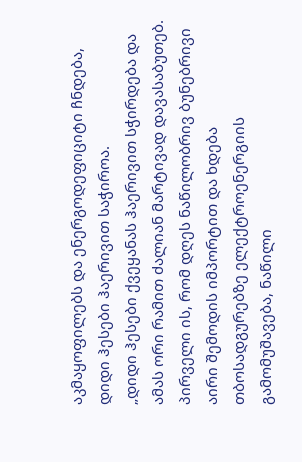აკმაყოფილებს და ენერგოდეფიციტი ჩნდება, დიდი ჰესები ჰაერივით საჭიროა.
„დიდი ჰესები ქვეყანას ჰაერივით სჭირდება და ამას ორი რამით ძალიან მარტივად დავასაბუთებ. პირველი ის, რომ დღეს ნაწილობრივ ბუნებრივი აირი შემოდის იმპორტით და ხდება თბოსადგურებზე ელექტროენერგიის გამომუშავება, ნაწილი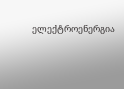ელექტროენერგია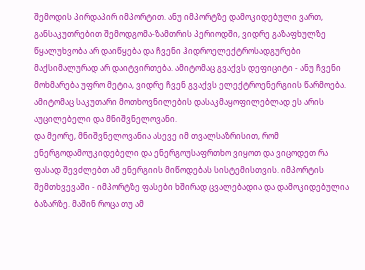შემოდის პირდაპირ იმპორტით. ანუ იმპორტზე დამოკიდებული ვართ, განსაკუთრებით შემოდგომა-ზამთრის პერიოდში, ვიდრე გაზაფხულზე წყალუხვობა არ დაიწყება და ჩვენი ჰიდროელექტროსადგურები მაქსიმალურად არ დაიტვირთება. ამიტომაც გვაქვს დეფიციტი - ანუ ჩვენი მოხმარება უფრო მეტია, ვიდრე ჩვენ გვაქვს ელექტროენერგიის წარმოება. ამიტომაც საკუთარი მოთხოვნილების დასაკმაყოფილებლად ეს არის აუცილებელი და მნიშვნელოვანი.
და მეორე, მნიშვნელოვანია ასევე იმ თვალსაზრისით, რომ ენერგოდამოუკიდებელი და ენერგოუსაფრთხო ვიყოთ და ვიცოდეთ რა ფასად შევძლებთ ამ ენერგიის მიწოდებას სისტემისთვის. იმპორტის შემთხვევაში - იმპორტზე ფასები ხშირად ცვალებადია და დამოკიდებულია ბაზარზე. მაშინ როცა თუ ამ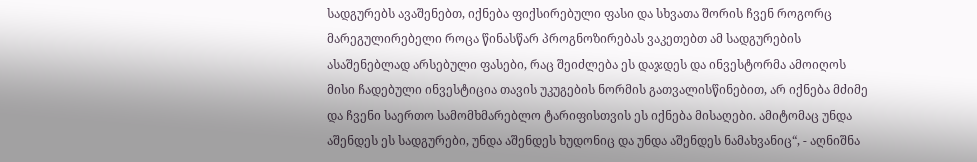სადგურებს ავაშენებთ, იქნება ფიქსირებული ფასი და სხვათა შორის ჩვენ როგორც მარეგულირებელი როცა წინასწარ პროგნოზირებას ვაკეთებთ ამ სადგურების ასაშენებლად არსებული ფასები, რაც შეიძლება ეს დაჯდეს და ინვესტორმა ამოიღოს მისი ჩადებული ინვესტიცია თავის უკუგების ნორმის გათვალისწინებით, არ იქნება მძიმე და ჩვენი საერთო სამომხმარებლო ტარიფისთვის ეს იქნება მისაღები. ამიტომაც უნდა აშენდეს ეს სადგურები, უნდა აშენდეს ხუდონიც და უნდა აშენდეს ნამახვანიც“, - აღნიშნა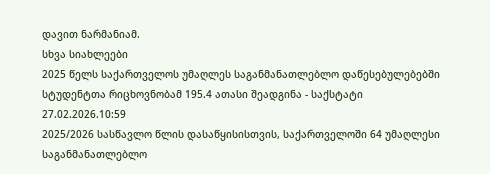დავით ნარმანიამ.
სხვა სიახლეები
2025 წელს საქართველოს უმაღლეს საგანმანათლებლო დაწესებულებებში სტუდენტთა რიცხოვნობამ 195.4 ათასი შეადგინა - საქსტატი
27.02.2026.10:59
2025/2026 სასწავლო წლის დასაწყისისთვის, საქართველოში 64 უმაღლესი საგანმანათლებლო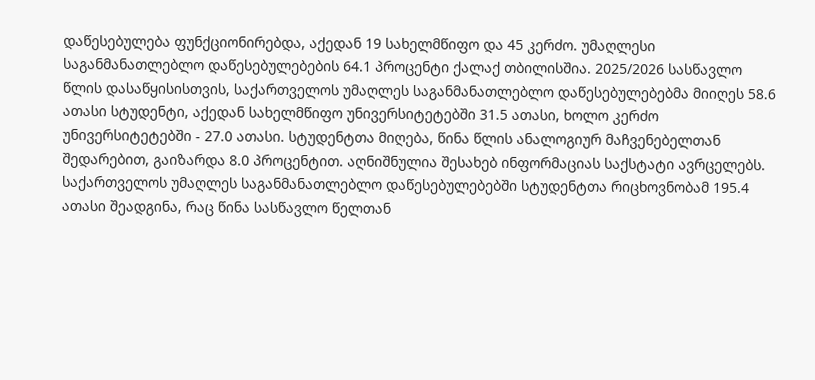დაწესებულება ფუნქციონირებდა, აქედან 19 სახელმწიფო და 45 კერძო. უმაღლესი საგანმანათლებლო დაწესებულებების 64.1 პროცენტი ქალაქ თბილისშია. 2025/2026 სასწავლო წლის დასაწყისისთვის, საქართველოს უმაღლეს საგანმანათლებლო დაწესებულებებმა მიიღეს 58.6 ათასი სტუდენტი, აქედან სახელმწიფო უნივერსიტეტებში 31.5 ათასი, ხოლო კერძო უნივერსიტეტებში - 27.0 ათასი. სტუდენტთა მიღება, წინა წლის ანალოგიურ მაჩვენებელთან შედარებით, გაიზარდა 8.0 პროცენტით. აღნიშნულია შესახებ ინფორმაციას საქსტატი ავრცელებს.
საქართველოს უმაღლეს საგანმანათლებლო დაწესებულებებში სტუდენტთა რიცხოვნობამ 195.4 ათასი შეადგინა, რაც წინა სასწავლო წელთან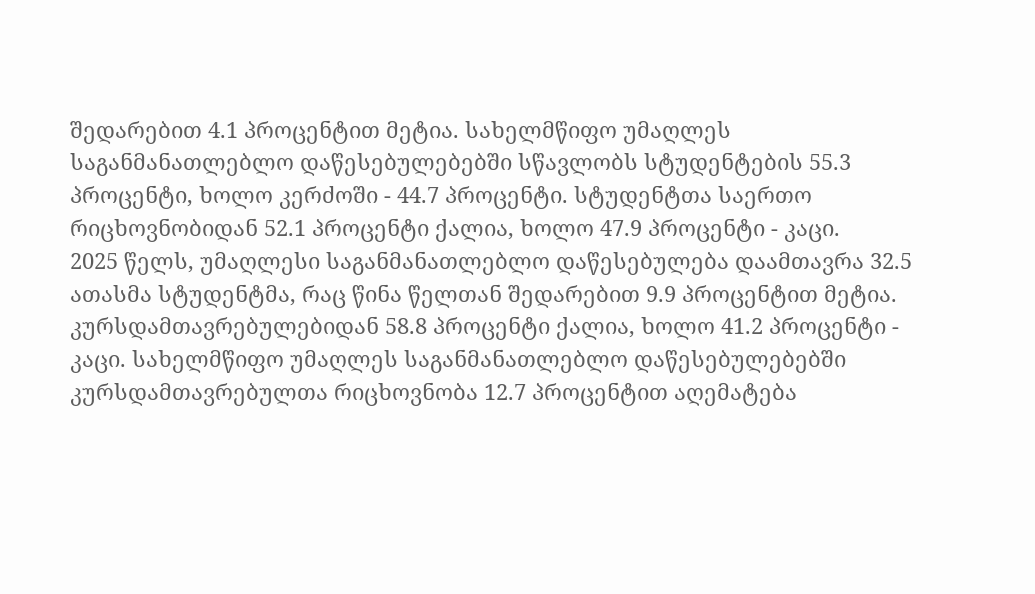შედარებით 4.1 პროცენტით მეტია. სახელმწიფო უმაღლეს საგანმანათლებლო დაწესებულებებში სწავლობს სტუდენტების 55.3 პროცენტი, ხოლო კერძოში - 44.7 პროცენტი. სტუდენტთა საერთო რიცხოვნობიდან 52.1 პროცენტი ქალია, ხოლო 47.9 პროცენტი - კაცი.
2025 წელს, უმაღლესი საგანმანათლებლო დაწესებულება დაამთავრა 32.5 ათასმა სტუდენტმა, რაც წინა წელთან შედარებით 9.9 პროცენტით მეტია. კურსდამთავრებულებიდან 58.8 პროცენტი ქალია, ხოლო 41.2 პროცენტი - კაცი. სახელმწიფო უმაღლეს საგანმანათლებლო დაწესებულებებში კურსდამთავრებულთა რიცხოვნობა 12.7 პროცენტით აღემატება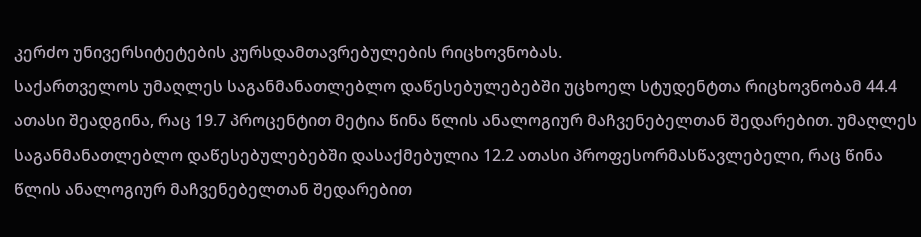კერძო უნივერსიტეტების კურსდამთავრებულების რიცხოვნობას.
საქართველოს უმაღლეს საგანმანათლებლო დაწესებულებებში უცხოელ სტუდენტთა რიცხოვნობამ 44.4 ათასი შეადგინა, რაც 19.7 პროცენტით მეტია წინა წლის ანალოგიურ მაჩვენებელთან შედარებით. უმაღლეს საგანმანათლებლო დაწესებულებებში დასაქმებულია 12.2 ათასი პროფესორმასწავლებელი, რაც წინა წლის ანალოგიურ მაჩვენებელთან შედარებით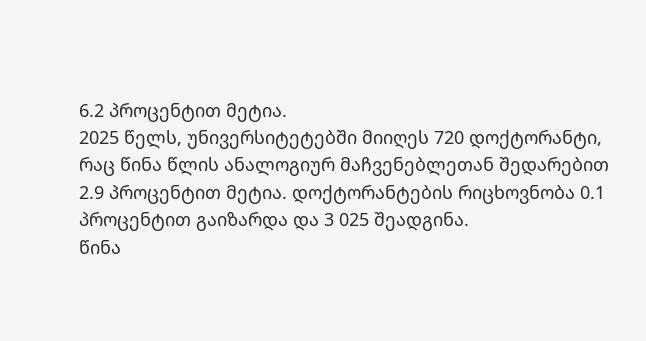6.2 პროცენტით მეტია.
2025 წელს, უნივერსიტეტებში მიიღეს 720 დოქტორანტი, რაც წინა წლის ანალოგიურ მაჩვენებლეთან შედარებით 2.9 პროცენტით მეტია. დოქტორანტების რიცხოვნობა 0.1 პროცენტით გაიზარდა და 3 025 შეადგინა.
წინა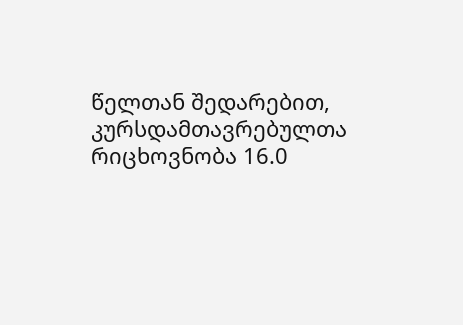წელთან შედარებით, კურსდამთავრებულთა რიცხოვნობა 16.0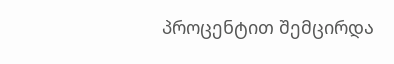პროცენტით შემცირდა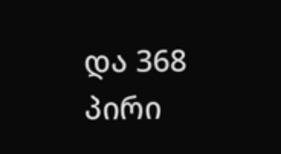და 368 პირი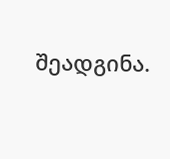შეადგინა.